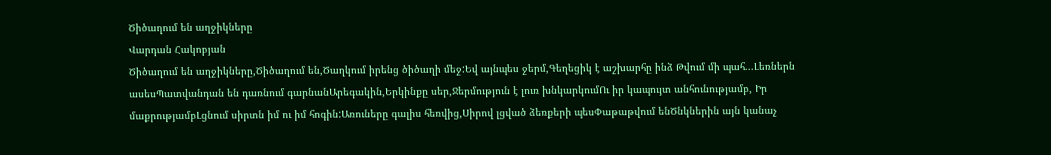Ծիծաղում են աղջիկները
Վարդան Հակոբյան
Ծիծաղում են աղջիկները,Ծիծաղում են,Ծաղկում իրենց ծիծաղի մեջ:Եվ այնպես ջերմ,Գեղեցիկ է աշխարհը ինձ Թվում մի պահ...Լեռներն ասեսՊատվանդան են դառնում գարնանԱրեգակին,Երկինքը սեր,Ջերմություն է լուռ խնկարկումՈւ իր կապույտ անհունությամբ, Իր մաքրությամբԼցնում սիրտն իմ ու իմ հոգին:Առուները գալիս հեռվից,Սիրով լցված ձեռքերի պեսՓաթաթվում ենԾնկներին այն կանաչ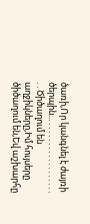ծառի,Որ կանգնել է ժայռի ծերպին... . . . . . . . . . . . . . . . . . . . . Ծիծաղում են աղջիկները,Իմ հույսերը ծիծաղում են,Եվ աշխարհը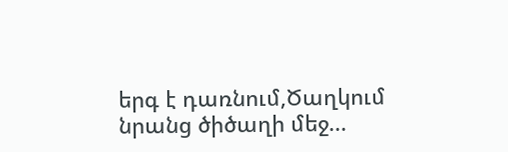երգ է դառնում,Ծաղկում նրանց ծիծաղի մեջ...